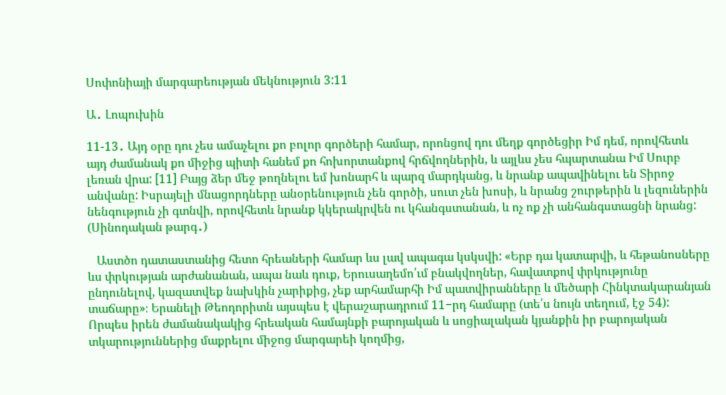Սոփոնիայի մարգարեության մեկնություն 3:11

Ա․ Լոպուխին

11-13․ Այդ օրը դու չես ամաչելու քո բոլոր գործերի համար, որոնցով դու մեղք գործեցիր Իմ դեմ, որովհետև այդ ժամանակ քո միջից պիտի հանեմ քո հոխորտանքով հրճվողներին, և այլևս չես հպարտանա Իմ Սուրբ լեռան վրա: [11] Բայց ձեր մեջ թողնելու եմ խոնարհ և պարզ մարդկանց, և նրանք ապավինելու են Տիրոջ անվանը: Իսրայելի մնացորդները անօրենություն չեն գործի, սուտ չեն խոսի, և նրանց շուրթերին և լեզուներին նենգություն չի գտնվի, որովհետև նրանք կկերակրվեն ու կհանգստանան, և ոչ ոք չի անհանգստացնի նրանց: (Սինոդական թարգ․)

   Աստծո դատաստանից հետո հրեաների համար ևս լավ ապագա կսկսվի: «Երբ դա կատարվի, և հեթանոսները ևս փրկության արժանանան, ապա նաև դուք, Երուսաղեմո՛ւմ բնակվողներ, հավատքով փրկությունը ընդունելով, կազատվեք նախկին չարիքից, չեք արհամարհի Իմ պատվիրանները և մեծարի Հինկտակարանյան տաճարը»։ Երանելի Թեոդորիտն այսպես է վերաշարադրում 11−րդ համարը (տե՛ս նույն տեղում, էջ 54): Որպես իրեն ժամանակակից հրեական համայնքի բարոյական և սոցիալական կյանքին իր բարոյական տկարություններից մաքրելու միջոց մարգարեի կողմից,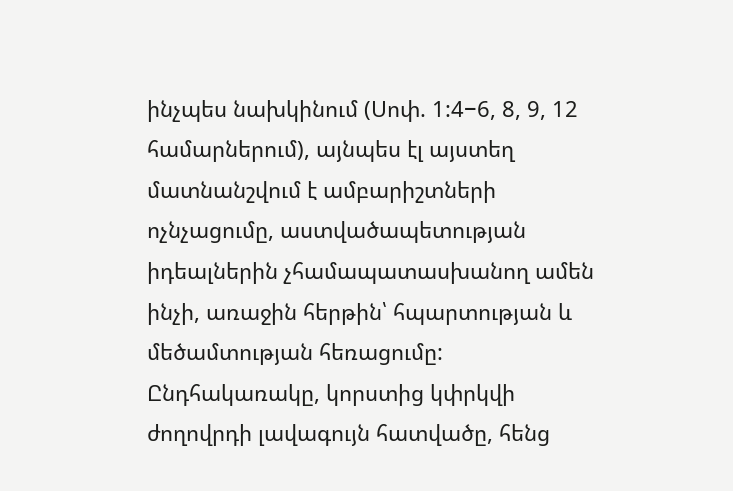ինչպես նախկինում (Սոփ. 1:4−6, 8, 9, 12 համարներում), այնպես էլ այստեղ մատնանշվում է ամբարիշտների ոչնչացումը, աստվածապետության իդեալներին չհամապատասխանող ամեն ինչի, առաջին հերթին՝ հպարտության և մեծամտության հեռացումը: Ընդհակառակը, կորստից կփրկվի ժողովրդի լավագույն հատվածը, հենց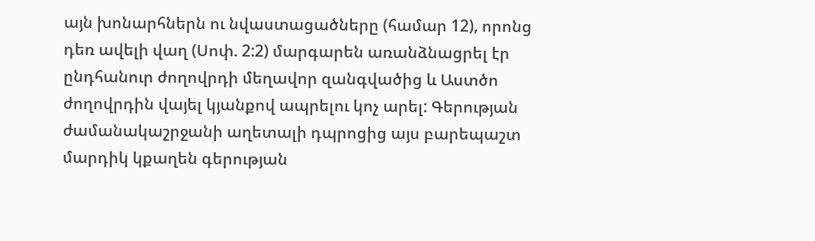այն խոնարհներն ու նվաստացածները (համար 12), որոնց դեռ ավելի վաղ (Սոփ. 2:2) մարգարեն առանձնացրել էր ընդհանուր ժողովրդի մեղավոր զանգվածից և Աստծո ժողովրդին վայել կյանքով ապրելու կոչ արել: Գերության ժամանակաշրջանի աղետալի դպրոցից այս բարեպաշտ մարդիկ կքաղեն գերության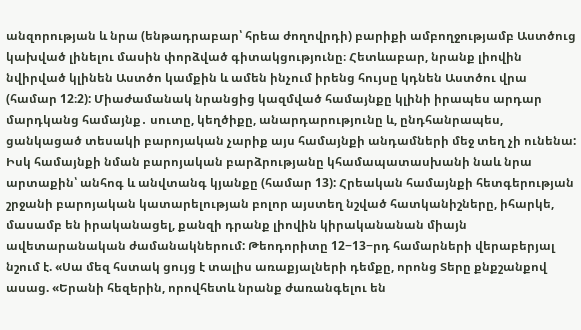անզորության և նրա (ենթադրաբար՝ հրեա ժողովրդի) բարիքի ամբողջությամբ Աստծուց կախված լինելու մասին փորձված գիտակցությունը։ Հետևաբար, նրանք լիովին նվիրված կլինեն Աստծո կամքին և ամեն ինչում իրենց հույսը կդնեն Աստծու վրա (համար 12։2): Միաժամանակ նրանցից կազմված համայնքը կլինի իրապես արդար մարդկանց համայնք․ սուտը, կեղծիքը, անարդարությունը և, ընդհանրապես, ցանկացած տեսակի բարոյական չարիք այս համայնքի անդամների մեջ տեղ չի ունենա: Իսկ համայնքի նման բարոյական բարձրությանը կհամապատասխանի նաև նրա արտաքին՝ անհոգ և անվտանգ կյանքը (համար 13): Հրեական համայնքի հետգերության շրջանի բարոյական կատարելության բոլոր այստեղ նշված հատկանիշները, իհարկե, մասամբ են իրականացել, քանզի դրանք լիովին կիրականանան միայն ավետարանական ժամանակներում: Թեոդորիտը 12−13−րդ համարների վերաբերյալ նշում է. «Սա մեզ հստակ ցույց է տալիս առաքյալների դեմքը, որոնց Տերը քնքշանքով ասաց. «Երանի հեզերին, որովհետև նրանք ժառանգելու են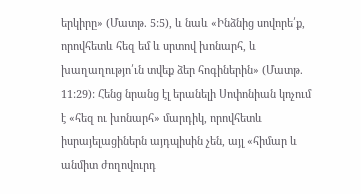երկիրը» (Մատթ. 5:5), և նաև «Ինձնից սովորե՛ք, որովհետև հեզ եմ և սրտով խոնարհ, և խաղաղությո՛ւն տվեք ձեր հոգիներին» (Մատթ. 11:29): Հենց նրանց էլ երանելի Սոփոնիան կոչում է «հեզ ու խոնարհ» մարդիկ, որովհետև իսրայելացիներն այդպիսին չեն, այլ «հիմար և անմիտ ժողովուրդ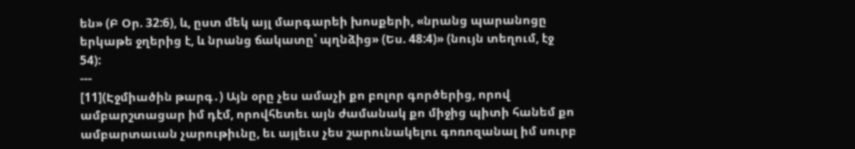են» (Բ Օր. 32:6), և, ըստ մեկ այլ մարգարեի խոսքերի, «նրանց պարանոցը երկաթե ջղերից է, և նրանց ճակատը՝ պղնձից» (Ես. 48:4)» (նույն տեղում, էջ 54):
---
[11](Էջմիածին թարգ․) Այն օրը չես ամաչի քո բոլոր գործերից, որով ամբարշտացար իմ դէմ, որովհետեւ այն ժամանակ քո միջից պիտի հանեմ քո ամբարտաւան չարութիւնը, եւ այլեւս չես շարունակելու գոռոզանալ իմ սուրբ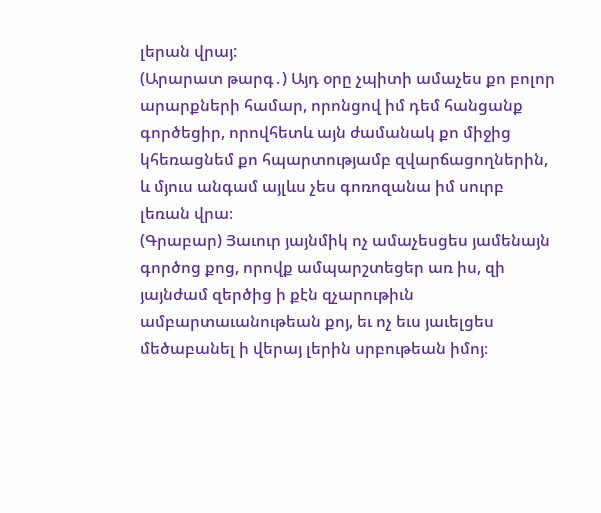լերան վրայ:
(Արարատ թարգ․) Այդ օրը չպիտի ամաչես քո բոլոր արարքների համար, որոնցով իմ դեմ հանցանք գործեցիր, որովհետև այն ժամանակ քո միջից կհեռացնեմ քո հպարտությամբ զվարճացողներին, և մյուս անգամ այլևս չես գոռոզանա իմ սուրբ լեռան վրա։
(Գրաբար) Յաւուր յայնմիկ ոչ ամաչեսցես յամենայն գործոց քոց, որովք ամպարշտեցեր առ իս, զի յայնժամ զերծից ի քէն զչարութիւն ամբարտաւանութեան քոյ, եւ ոչ եւս յաւելցես մեծաբանել ի վերայ լերին սրբութեան իմոյ։